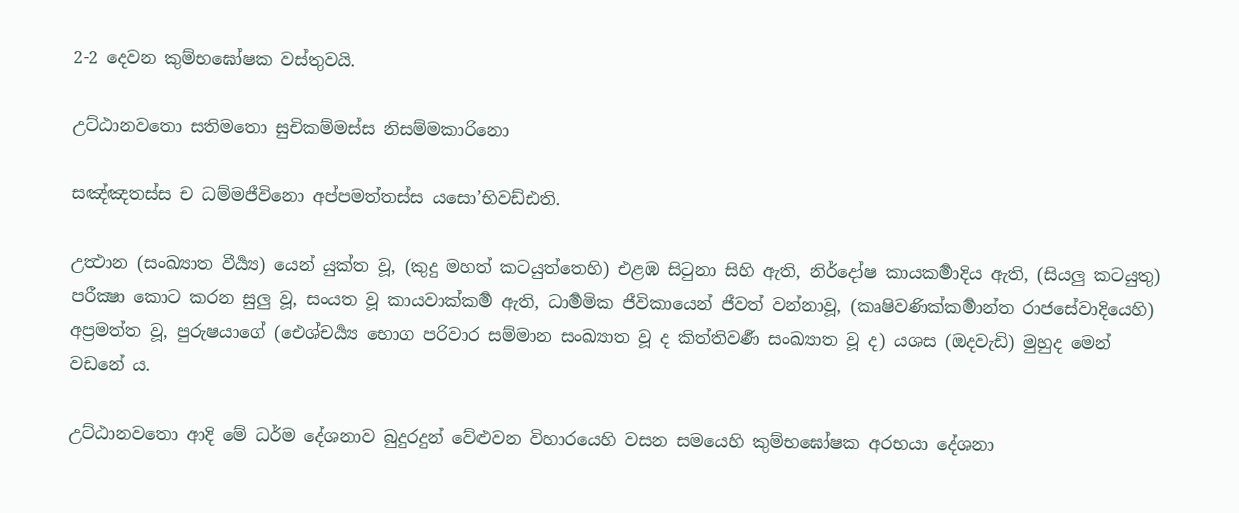2-2 දෙවන කුම්භඝෝෂක වස්තුවයි.

උට්ඨානවතො සතිමතො සුචිකම්මස්ස නිසම්මකාරිනො

සඤ්ඤතස්ස ච ධම්මජීවිනො අප්පමත්තස්ස යසො’භිවඩ්ඪති.

උත්‍ථාන (සංඛ්‍යාත වීර්‍ය්‍ය) යෙන් යුක්ත වූ, (කුදු මහත් කටයුත්තෙහි) එළඹ සිටුනා සිහි ඇති, නිර්දෝෂ කායකර්‍මාදිය ඇති, (සියලු කටයුතු) පරීක්‍ෂා කොට කරන සුලු වූ, සංයත වූ කායවාක්කර්‍ම ඇති, ධාර්‍මමික ජීවිකායෙන් ජීවත් වන්නාවූ, (කෘෂිවණික්කර්‍මාන්ත රාජසේවාදියෙහි) අප්‍රමත්ත වූ, පුරුෂයාගේ (ඓශ්චර්‍ය්‍ය භොග පරිවාර සම්මාන සංඛ්‍යාත වූ ද කිත්තිවර්‍ණ සංඛ්‍යාත වූ ද) යශස (ඔදවැඩි) මුහුද මෙන් වඩනේ ය.

උට්ඨානවතො ආදි මේ ධර්ම දේශනාව බුදුරදුන් වේළුවන විහාරයෙහි වසන සමයෙහි කුම්භඝෝෂක අරභයා දේශනා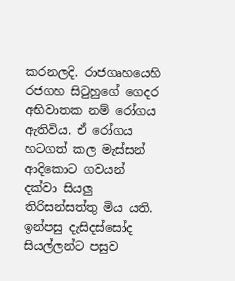කරනලදි. රාජගෘහයෙහි රජගහ සිටුහුගේ ගෙදර අභිවාතක නම් රෝගය ඇතිවිය. ඒ රෝගය හටගත් කල මැස්සන් ආදිකොට ගවයන් දක්වා සියලු තිරිසන්සත්තු මිය යති. ඉන්පසු දැසිදස්සෝද සියල්ලන්ට පසුව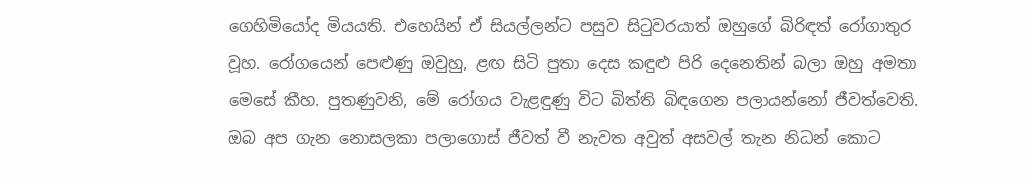ගෙහිමියෝද මියයති. එහෙයින් ඒ සියල්ලන්ට පසුව සිටුවරයාත් ඔහුගේ බිරිඳත් රෝගාතුර වූහ. රෝගයෙන් පෙළුණු ඔවුහු, ළඟ සිටි පුතා දෙස කඳුළු පිරි දෙනෙතින් බලා ඔහු අමතා මෙසේ කීහ. පුතණුවනි, මේ රෝගය වැළඳුණු විට බිත්ති බිඳගෙන පලායන්නෝ ජීවත්වෙති. ඔබ අප ගැන නොසලකා පලාගොස් ජීවත් වී නැවත අවුත් අසවල් තැන නිධන් කොට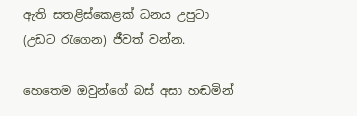ඇති සතළිස්කෙළක් ධනය උපුටා (උඩට රැගෙන) ජීවත් වන්න.

හෙතෙම ඔවුන්ගේ බස් අසා හඬමින්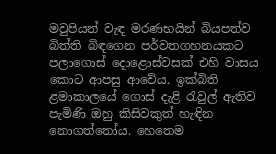මවුපියන් වැඳ මරණභයින් බියපත්ව බිත්ති බිඳගෙන පර්වතගහනයකට පලාගොස් දොළොස්වසක් එහි වාසය කොට ආපසු ආවේය. ඉක්බිති ළමාකාලයේ ගොස් දැළි රැවුල් ඇතිව පැමිණි ඔහු කිසිවකුත් හැඳින නොගත්තෝය. හෙතෙම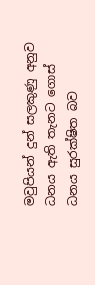මවුපියන් දුන් සලකුණු අනුව ධනය ඇති තැනට ගොස් ධනය සුරක්ෂිත බව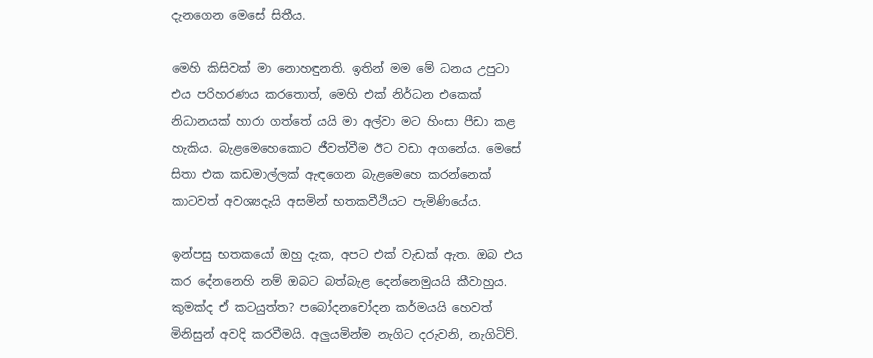දැනගෙන මෙසේ සිතීය.

මෙහි කිසිවක් මා නොහඳුනති. ඉතින් මම මේ ධනය උපුටා එය පරිහරණය කරතොත්, මෙහි එක් නිර්ධන එකෙක් නිධානයක් හාරා ගත්තේ යයි මා අල්වා මට හිංසා පීඩා කළ හැකිය. බැළමෙහෙකොට ජීවත්වීම ඊට වඩා අගනේය. මෙසේ සිතා එක කඩමාල්ලක් ඇඳගෙන බැළමෙහෙ කරන්නෙක් කාටවත් අවශ්‍යදැයි අසමින් භතකවීථියට පැමිණියේය.

ඉන්පසු භතකයෝ ඔහු දැක, අපට එක් වැඩක් ඇත. ඔබ එය කර දේනනෙහි නම් ඔබට බත්බැළ දෙන්නෙමුයයි කීවාහුය. කුමක්ද ඒ කටයුත්ත? පබෝදනචෝදන කර්මයයි හෙවත් මිනිසුන් අවදි කරවීමයි. අලුයමින්ම නැගිට දරුවනි, නැගිටිව්.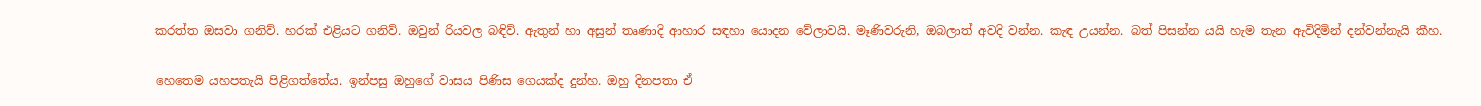කරත්ත ඔසවා ගනිව්. හරක් එළියට ගනිව්. ඔවුන් රියවල බඳිව්. ඇතුන් හා අසුන් තෘණාදි ආහාර සඳහා යොදන වේලාවයි. මෑණිවරුනි, ඔබලාත් අවදි වන්න. කැඳ උයන්න. බත් පිසන්න යයි හැම තැන ඇවිදිමින් දන්වන්නැයි කීහ.

හෙතෙම යහපතැයි පිළිගත්තේය. ඉන්පසු ඔහුගේ වාසය පිණිස ගෙයක්ද දුන්හ. ඔහු දිනපතා ඒ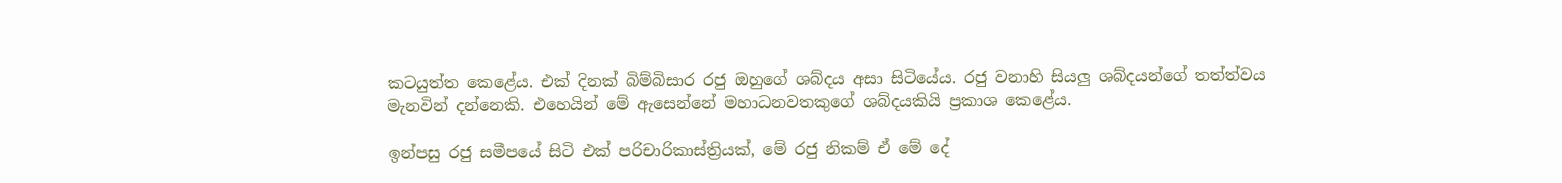කටයුත්ත කෙළේය. එක් දිනක් බිම්බිසාර රජු ඔහුගේ ශබ්දය අසා සිටියේය. රජු වනාහි සියලු ශබ්දයන්ගේ තත්ත්වය මැනවින් දන්නෙකි. එහෙයින් මේ ඇසෙන්නේ මහාධනවතකුගේ ශබ්දයකියි ප්‍ර‍කාශ කෙළේය.

ඉන්පසු රජු සමීපයේ සිටි එක් පරිචාරිකාස්ත්‍රියක්, මේ රජු නිකම් ඒ මේ දේ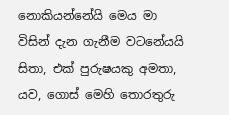නොකියන්නේයි මෙය මා විසින් දැන ගැනීම වටනේයයි සිතා, එක් පුරුෂයකු අමතා, යව, ගොස් මෙහි තොරතුරු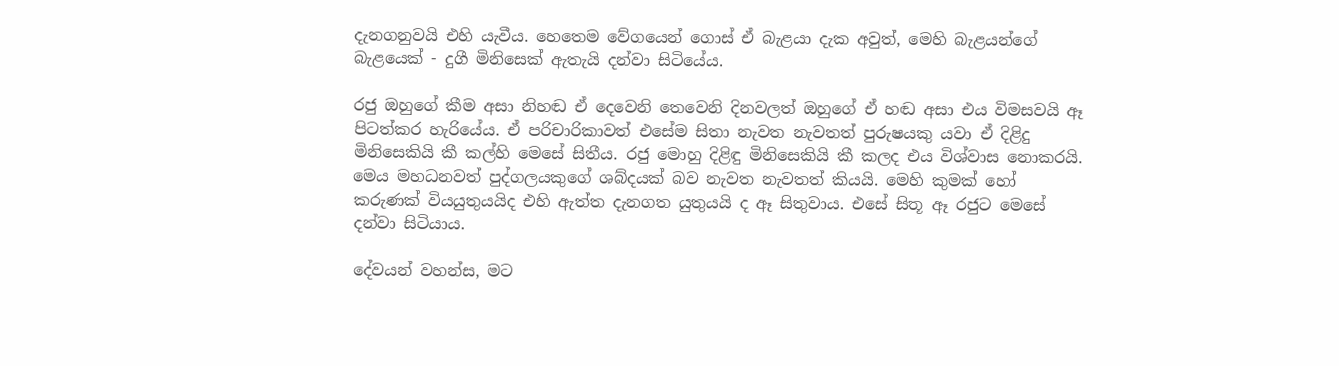දැනගනුවයි එහි යැවීය. හෙතෙම වේගයෙන් ගොස් ඒ බැළයා දැක අවුත්, මෙහි බැළයන්ගේ බැළයෙක් - දුගී මිනිසෙක් ඇතැයි දන්වා සිටියේය.

රජු ඔහුගේ කීම අසා නිහඬ ඒ දෙවෙනි තෙවෙනි දිනවලත් ඔහුගේ ඒ හඬ අසා එය විමසවයි ඈ පිටත්කර හැරියේය. ඒ පරිචාරිකාවත් එසේම සිතා නැවත නැවතත් පුරුෂයකු යවා ඒ දිළිදු මිනිසෙකියි කී කල්හි මෙසේ සිතීය. රජු මොහු දිළිඳු මිනිසෙකියි කී කලද එය විශ්වාස නොකරයි. මෙය මහධනවත් පුද්ගලයකුගේ ශබ්දයක් බව නැවත නැවතත් කියයි. මෙහි කුමක් හෝ කරුණක් වියයුතුයයිද එහි ඇත්ත දැනගත යුතුයයි ද ඈ සිතුවාය. එසේ සිතූ ඈ රජුට මෙසේ දන්වා සිටියාය.

දේවයන් වහන්ස, මට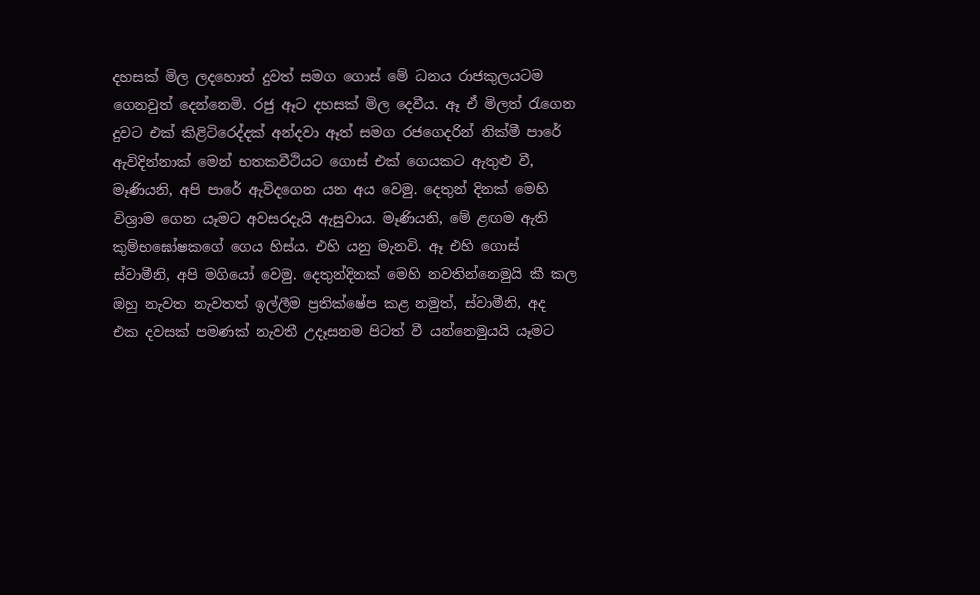දහසක් මිල ලදහොත් දුවත් සමග ගොස් මේ ධනය රාජකුලයටම ගෙනවුත් දෙන්නෙමි. රජු ඈට දහසක් මිල දෙවීය. ඈ ඒ මිලත් රැගෙන දුවට එක් කිළිටිරෙද්දක් අන්දවා ඈත් සමග රජගෙදරින් නික්මී පාරේ ඇවිදින්නාක් මෙන් භතකවීථියට ගොස් එක් ගෙයකට ඇතුළු වී, මෑණියනි, අපි පාරේ ඇවිදගෙන යන අය වෙමු. දෙතුන් දිනක් මෙහි විශ්‍රාම ගෙන යෑමට අවසරදැයි ඇසුවාය. මෑණියනි, මේ ළඟම ඇති කුම්භඝෝෂකගේ ගෙය හිස්ය. එහි යනු මැනවි. ඈ එහි ගොස් ස්වාමීනි, අපි මගියෝ වෙමු. දෙතුන්දිනක් මෙහි නවතින්නෙමුයි කී කල ඔහු නැවත නැවතත් ඉල්ලීම ප්‍ර‍තික්ෂේප කළ නමුත්, ස්වාමීනි, අද එක දවසක් පමණක් නැවතී උදෑසනම පිටත් වී යන්නෙමුයයි යෑමට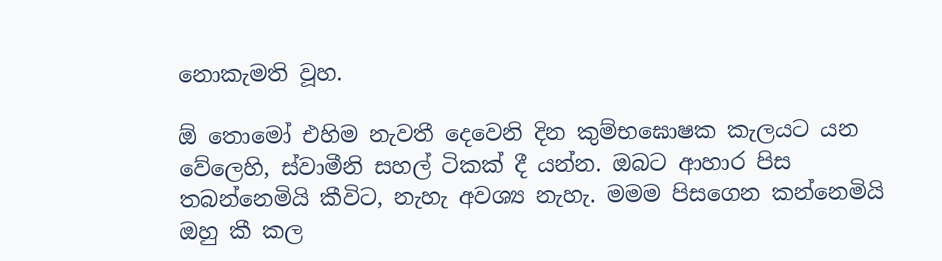නොකැමති වූහ.

ඕ තොමෝ එහිම නැවතී දෙවෙනි දින කුම්භඝොෂක කැලයට යන වේලෙහි, ස්වාමීනි සහල් ටිකක් දී යන්න. ඔබට ආහාර පිස තබන්නෙමියි කීවිට, නැහැ අවශ්‍ය නැහැ. මමම පිසගෙන කන්නෙමියි ඔහු කී කල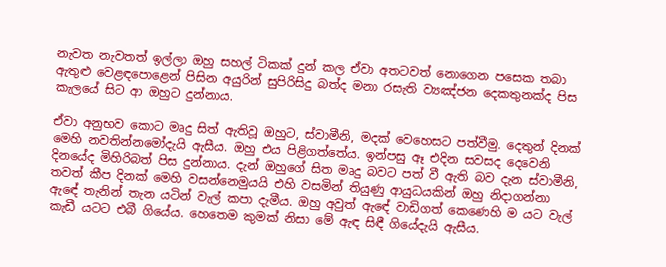නැවත නැවතත් ඉල්ලා ඔහු සහල් ටිකක් දුන් කල ඒවා අතටවත් නොගෙන පසෙක තබා ඇතුළු වෙළඳපොළෙන් පිසින අයුරින් සුපිරිසිදු බත්ද මනා රසැති ව්‍යඤ්ජන දෙකතුනක්ද පිස කැලයේ සිට ආ ඔහුට දුන්නාය.

ඒවා අනුභව කොට මෘදු සිත් ඇතිවූ ඔහුට, ස්වාමීනි, මදක් වෙහෙසට පත්වීමු. දෙතුන් දිනක් මෙහි නවතින්නමෝදැයි ඇසීය. ඔහු එය පිළිගත්තේය. ඉන්පසු ඈ එදින සවසද දෙවෙනි දිනයේද මිහිරිබත් පිස දුන්නාය. දැන් ඔහුගේ සිත මෘදු බවට පත් වී ඇති බව දැන ස්වාමීනි, තවත් කීප දිනක් මෙහි වසන්නෙමුයයි එහි වසමින් තියුණු ආයුධයකින් ඔහු නිදාගන්නා ඇඳේ තැනින් තැන යටින් වැල් කපා දැමීය. ඔහු අවුත් ඇඳේ වාඩිගත් කෙණෙහි ම යට වැල් කැඩී යටට එබී ගියේය. හෙතෙම කුමක් නිසා මේ ඇඳ සිඳී ගියේදැයි ඇසීය.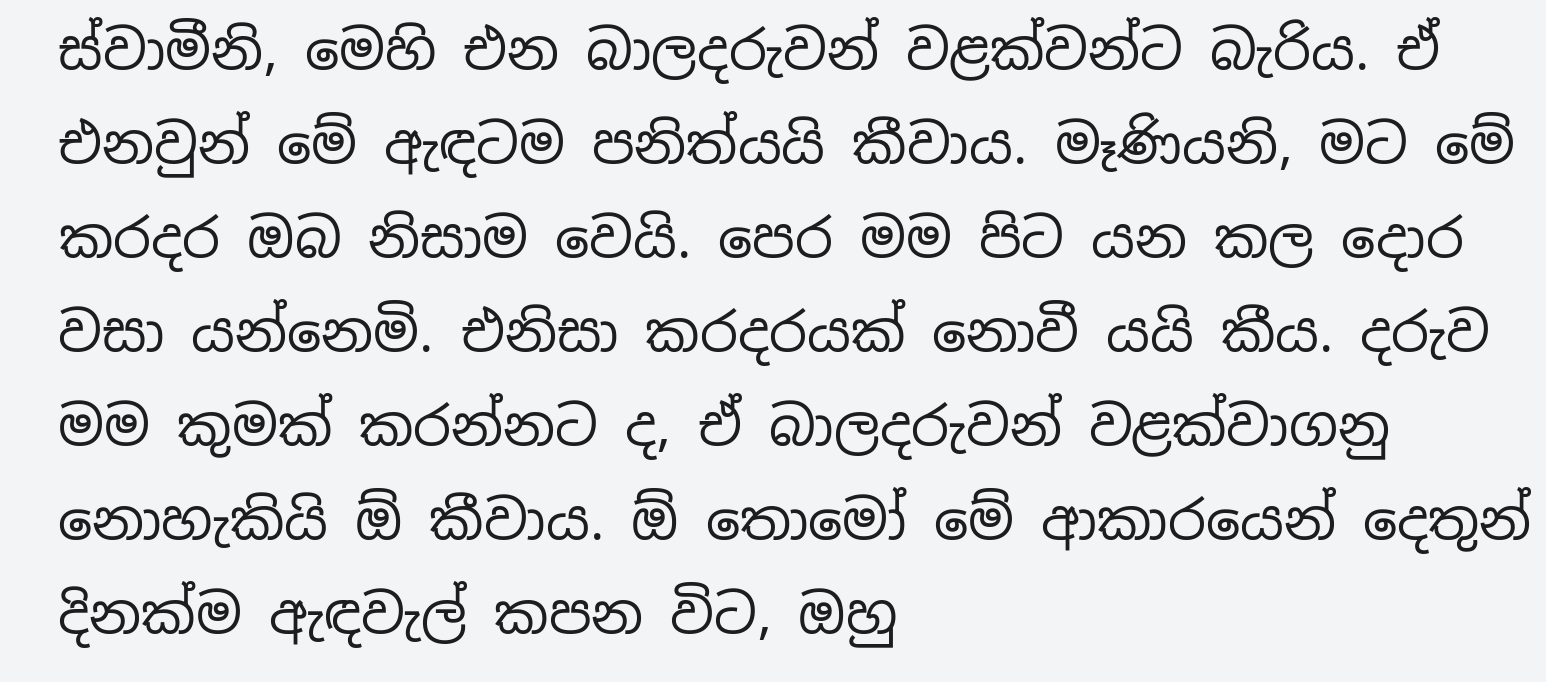ස්වාමීනි, මෙහි එන බාලදරුවන් වළක්වන්ට බැරිය. ඒ එනවුන් මේ ඇඳටම පනිත්යයි කීවාය. මෑණියනි, මට මේ කරදර ඔබ නිසාම වෙයි. පෙර මම පිට යන කල දොර වසා යන්නෙමි. එනිසා කරදරයක් නොවී යයි කීය. දරුව මම කුමක් කරන්නට ද, ඒ බාලදරුවන් වළක්වාගනු නොහැකියි ඕ කීවාය. ඕ තොමෝ මේ ආකාරයෙන් දෙතුන් දිනක්ම ඇඳවැල් කපන විට, ඔහු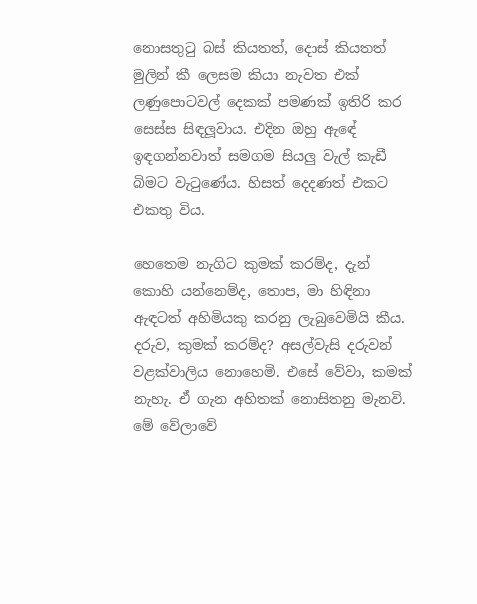නොසතුටු බස් කියතත්, දොස් කියතත් මුලින් කී ලෙසම කියා නැවත එක් ලණුපොටවල් දෙකක් පමණක් ඉතිරි කර සෙස්ස සිඳලූවාය. එදින ඔහු ඇඳේ ඉඳගන්නවාත් සමගම සියලු වැල් කැඩී බිමට වැටුණේය. හිසත් දෙදණත් එකට එකතු විය.

හෙතෙම නැගිට කුමක් කරම්ද, දැන් කොහි යන්නෙම්ද, තොප, මා හිඳිනා ඇඳටත් අහිමියකු කරනු ලැබුවෙමියි කීය. දරුව, කුමක් කරම්ද? අසල්වැසි දරුවන් වළක්වාලිය නොහෙමි. එසේ වේවා, කමක් නැහැ. ඒ ගැන අහිතක් නොසිතනු මැනවි. මේ වේලාවේ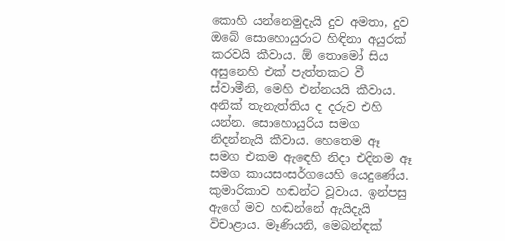කොහි යන්නෙමුදැයි දුව අමතා, දුව ඔබේ සොහොයුරාට හිඳිනා අයුරක් කරවයි කීවාය. ඕ තොමෝ සිය අසුනෙහි එක් පැත්තකට වී ස්වාමීනි, මෙහි එන්නයයි කීවාය. අනික් තැනැත්තිය ද දරුව එහි යන්න. සොහොයුරිය සමග නිදන්නැයි කීවාය. හෙතෙම ඈ සමග එකම ඇඳෙහි නිදා එදිනම ඈ සමග කායසංසර්ගයෙහි යෙදුණේය. කුමාරිකාව හඬන්ට වූවාය. ඉන්පසු ඇගේ මව හඬන්නේ ඇයිදැයි විචාළාය. මෑණියනි, මෙබන්ඳක්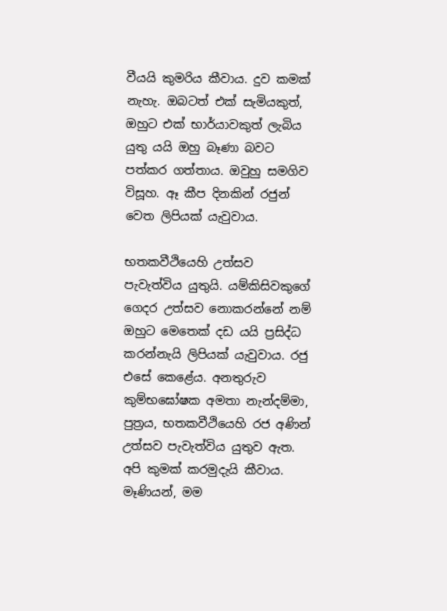වීයයි කුමරිය කීවාය. දුව කමක් නැහැ. ඔබටත් එක් සැමියකුත්, ඔහුට එක් භාර්යාවකුත් ලැබිය යුතු යයි ඔහු බෑණා බවට පත්කර ගත්තාය. ඔවුහු සමගිව විසූහ. ඈ කීප දිනකින් රජුන් වෙත ලිපියක් යැවුවාය.

භතකවීථියෙහි උත්සව පැවැත්විය යුතුයි. යම්කිසිවකුගේ ගෙදර උත්සව නොකරන්නේ නම් ඔහුට මෙතෙක් දඩ යයි ප්‍ර‍සිද්ධ කරන්නැයි ලිපියක් යැවුවාය. රජු එසේ කෙළේය. අනතුරුව කුම්භඝෝෂක අමතා නැන්දම්මා, පුත්‍ර‍ය, භතකවීථියෙහි රජ අණින් උත්සව පැවැත්විය යුතුව ඇත. අපි කුමක් කරමුදැයි කීවාය. මෑණියන්, මම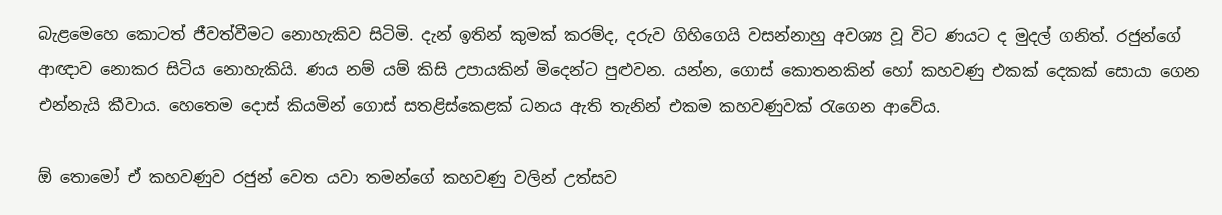බැළමෙහෙ කොටත් ජීවත්වීමට නොහැකිව සිටිමි. දැන් ඉතින් කුමක් කරම්ද, දරුව ගිහිගෙයි වසන්නාහු අවශ්‍ය වූ විට ණයට ද මුදල් ගනිත්. රජුන්ගේ ආඥාව නොකර සිටිය නොහැකියි. ණය නම් යම් කිසි උපායකින් මිදෙන්ට පුළුවන. යන්න, ගොස් කොතනකින් හෝ කහවණු එකක් දෙකක් සොයා ගෙන එන්නැයි කීවාය. හෙතෙම දොස් කියමින් ගොස් සතළිස්කෙළක් ධනය ඇති තැනින් එකම කහවණුවක් රැගෙන ආවේය.

ඕ තොමෝ ඒ කහවණුව රජුන් වෙත යවා තමන්ගේ කහවණු වලින් උත්සව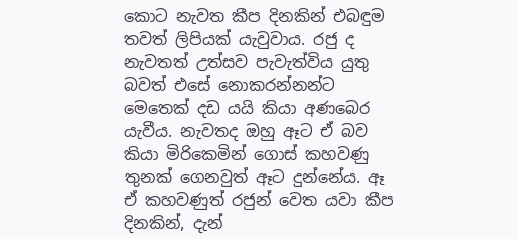කොට නැවත කීප දිනකින් එබඳුම තවත් ලිපියක් යැවුවාය. රජු ද නැවතත් උත්සව පැවැත්විය යුතු බවත් එසේ නොකරන්නන්ට මෙතෙක් දඩ යයි කියා අණබෙර යැවීය. නැවතද ඔහු ඈට ඒ බව කියා මිරිකෙමින් ගොස් කහවණු තුනක් ගෙනවුත් ඈට දුන්නේය. ඈ ඒ කහවණුත් රජුන් වෙත යවා කීප දිනකින්, දැන්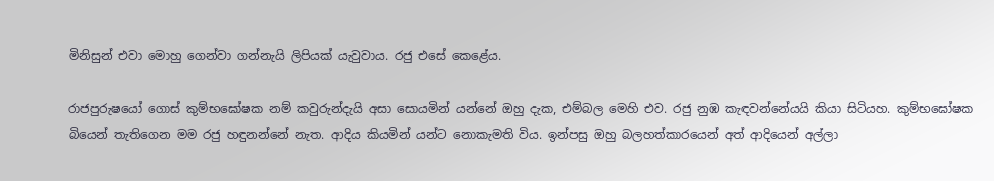මිනිසුන් එවා මොහු ගෙන්වා ගන්නැයි ලිපියක් යැවුවාය. රජු එසේ කෙළේය.

රාජපුරුෂයෝ ගොස් කුම්භඝෝෂක නම් කවුරුන්දැයි අසා සොයමින් යන්නේ ඔහු දැක, එම්බල මෙහි එව. රජු නුඹ කැඳවන්නේයයි කියා සිටියහ. කුම්භඝෝෂක බියෙන් තැතිගෙන මම රජු හඳුනන්නේ නැත. ආදිය කියමින් යන්ට නොකැමති විය. ඉන්පසු ඔහු බලහත්කාරයෙන් අත් ආදියෙන් අල්ලා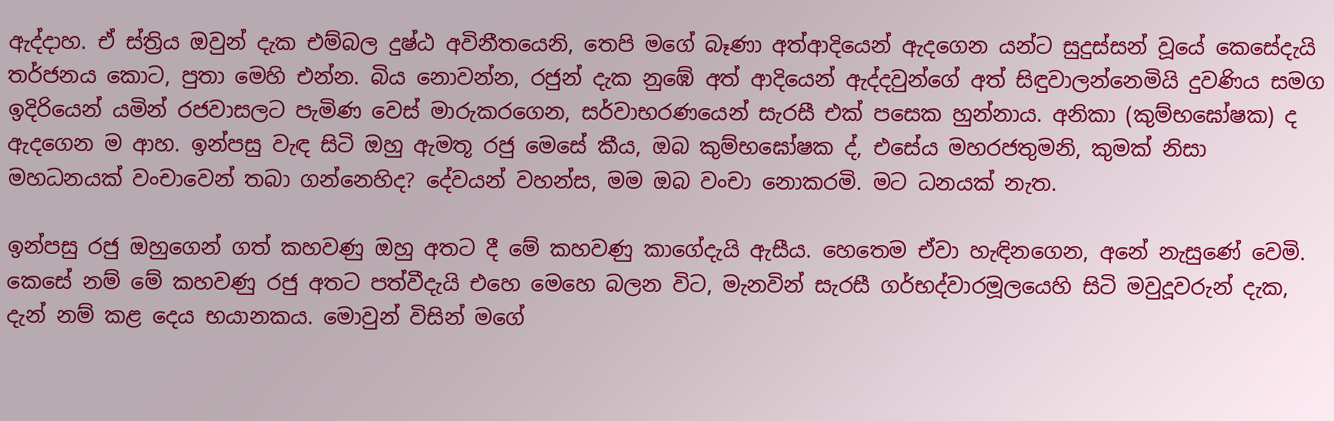ඇද්දාහ. ඒ ස්ත්‍රිය ඔවුන් දැක එම්බල දුෂ්ඨ අවිනීතයෙනි, තෙපි මගේ බෑණා අත්ආදියෙන් ඇදගෙන යන්ට සුදුස්සන් වූයේ කෙසේදැයි තර්ජනය කොට, පුතා මෙහි එන්න. බිය නොවන්න, රජුන් දැක නුඹේ අත් ආදියෙන් ඇද්දවුන්ගේ අත් සිඳුවාලන්නෙමියි දුවණිය සමග ඉදිරියෙන් යමින් රජවාසලට පැමිණ වෙස් මාරුකරගෙන, සර්වාභරණයෙන් සැරසී එක් පසෙක හුන්නාය. අනිකා (කුම්භඝෝෂක) ද ඇදගෙන ම ආහ. ඉන්පසු වැඳ සිටි ඔහු ඇමතූ රජු මෙසේ කීය, ඔබ කුම්භඝෝෂක ද්, එසේය මහරජතුමනි, කුමක් නිසා මහධනයක් වංචාවෙන් තබා ගන්නෙහිද? දේවයන් වහන්ස, මම ඔබ වංචා නොකරමි. මට ධනයක් නැත.

ඉන්පසු රජු ඔහුගෙන් ගත් කහවණු ඔහු අතට දී මේ කහවණු කාගේදැයි ඇසීය. හෙතෙම ඒවා හැඳිනගෙන, අනේ නැසුණේ වෙමි. කෙසේ නම් මේ කහවණු රජු අතට පත්වීදැයි එහෙ මෙහෙ බලන විට, මැනවින් සැරසී ගර්භද්වාරමූලයෙහි සිටි මවුදූවරුන් දැක, දැන් නම් කළ දෙය භයානකය. මොවුන් විසින් මගේ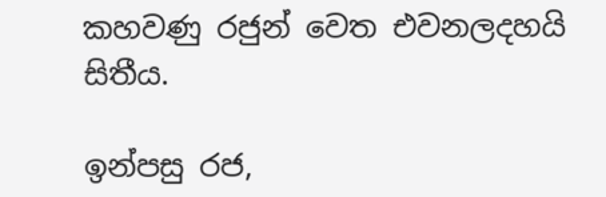කහවණු රජුන් වෙත එවනලදහයි සිතීය.

ඉන්පසු රජ,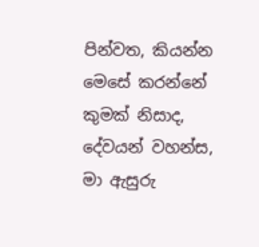පින්වත, කියන්න මෙසේ කරන්නේ කුමක් නිසාද, දේවයන් වහන්ස, මා ඇසුරු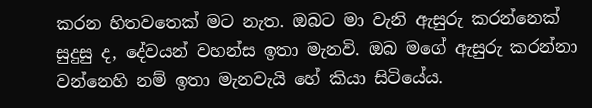කරන හිතවතෙක් මට නැත. ඔබට මා වැනි ඇසුරු කරන්නෙක් සුදුසු ද, දේවයන් වහන්ස ඉතා මැනවි. ඔබ මගේ ඇසුරු කරන්නා වන්නෙහි නම් ඉතා මැනවැයි හේ කියා සිටියේය.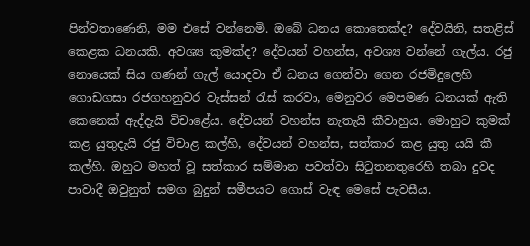පින්වතාණෙනි, මම එසේ වන්නෙමි. ඔබේ ධනය කොතෙක්ද? දේවයිනි, සතළිස් කෙළක ධනයකි. අවශ්‍ය කුමක්ද? දේවයන් වහන්ස, අවශ්‍ය වන්නේ ගැල්ය. රජු නොයෙක් සිය ගණන් ගැල් යොදවා ඒ ධනය ගෙන්වා ගෙන රජමිදුලෙහි ගොඩගසා රජගහනුවර වැස්සන් රැස් කරවා, මෙනුවර මෙපමණ ධනයක් ඇති කෙනෙක් ඇද්දැයි විචාළේය. දේවයන් වහන්ස නැතැයි කීවාහුය. මොහුට කුමක් කළ යුතුදැයි රජු විචාළ කල්හි, දේවයන් වහන්ස, සත්කාර කළ යුතු යයි කී කල්හි. ඔහුට මහත් වූ සත්කාර සම්මාන පවත්වා සිටුතනතුරෙහි තබා දුවද පාවාදී ඔවුනුත් සමග බුදුන් සමීපයට ගොස් වැඳ මෙසේ පැවසීය.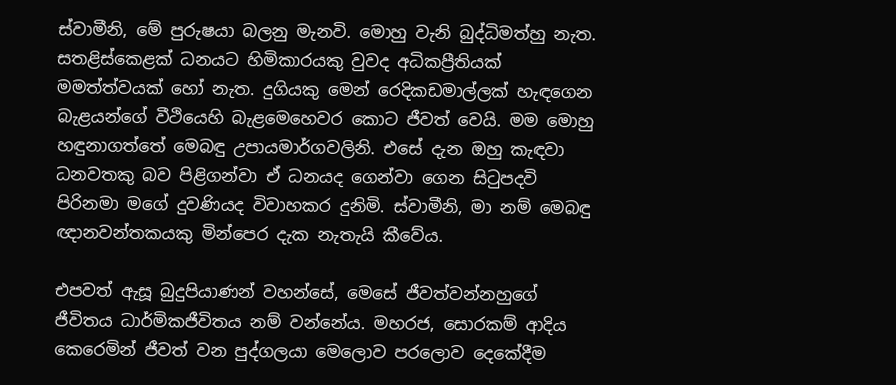ස්වාමීනි, මේ පුරුෂයා බලනු මැනවි. මොහු වැනි බුද්ධිමත්හු නැත. සතළිස්කෙළක් ධනයට හිමිකාරයකු වුවද අධිකප්‍රීතියක් මමත්ත්වයක් හෝ නැත. දුගියකු මෙන් රෙදිකඩමාල්ලක් හැඳගෙන බැළයන්ගේ වීථියෙහි බැළමෙහෙවර කොට ජීවත් වෙයි. මම මොහු හඳුනාගත්තේ මෙබඳු උපායමාර්ගවලිනි. එසේ දැන ඔහු කැඳවා ධනවතකු බව පිළිගන්වා ඒ ධනයද ගෙන්වා ගෙන සිටුපදවි පිරිනමා මගේ දුවණියද විවාහකර දුනිමි. ස්වාමීනි, මා නම් මෙබඳු ඥානවන්තකයකු මින්පෙර දැක නැතැයි කීවේය.

එපවත් ඇසූ බුදුපියාණන් වහන්සේ, මෙසේ ජීවත්වන්නහුගේ ජීවිතය ධාර්මිකජීවිතය නම් වන්නේය. මහරජ, සොරකම් ආදිය කෙරෙමින් ජීවත් වන පුද්ගලයා මෙලොව පරලොව දෙකේදීම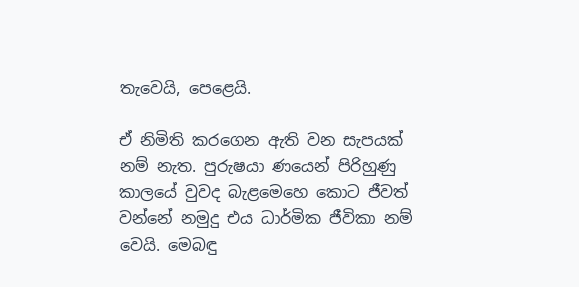තැවෙයි, පෙළෙයි.

ඒ නිමිති කරගෙන ඇති වන සැපයක් නම් නැත. පුරුෂයා ණයෙන් පිරිහුණු කාලයේ වුවද බැළමෙහෙ කොට ජීවත් වන්නේ නමුදු එය ධාර්මික ජීවිකා නම් වෙයි. මෙබඳු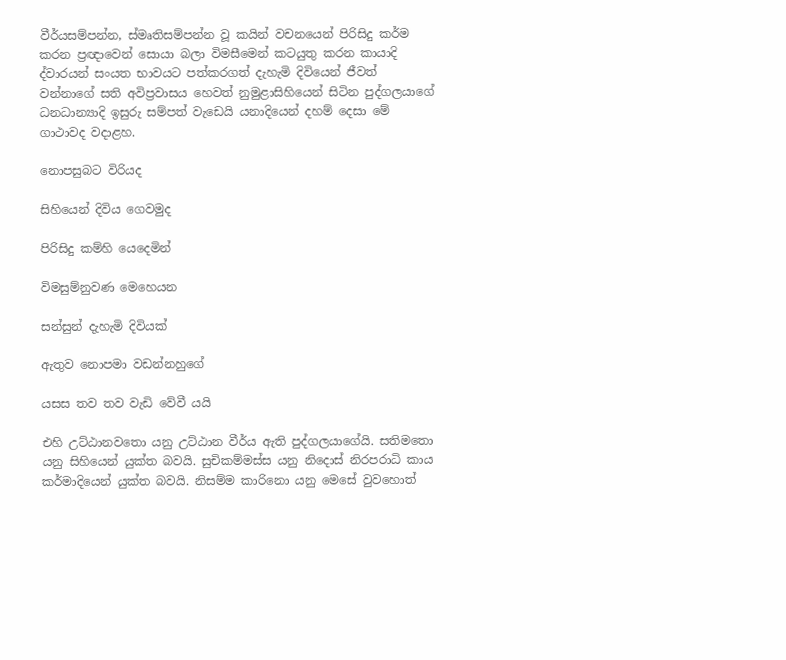වීර්යසම්පන්න, ස්මෘතිසම්පන්න වූ කයින් වචනයෙන් පිරිසිදු කර්ම කරන ප්‍ර‍ඥාවෙන් සොයා බලා විමසීමෙන් කටයුතු කරන කායාදි ද්වාරයන් සංයත භාවයට පත්කරගත් දැහැමි දිවියෙන් ජීවත් වන්නාගේ සති අවිප්‍ර‍වාසය හෙවත් නුමුළාසිහියෙන් සිටින පුද්ගලයාගේ ධනධාන්‍යාදි ඉසුරු සම්පත් වැඩෙයි යනාදියෙන් දහම් දෙසා මේ ගාථාවද වදාළහ.

නොපසුබට විරියද

සිහියෙන් දිවිය ගෙවමුද

පිරිසිදු කම්හි යෙදෙමින්

විමසුම්නුවණ මෙහෙයන

සන්සුන් දැහැමි දිවියක්

ඇතුව නොපමා වඩන්නහුගේ

යසස තව තව වැඩි වේවී යයි

එහි උට්ඨානවතො යනු උට්ඨාන වීර්ය ඇති පුද්ගලයාගේයි. සතිමතො යනු සිහියෙන් යුක්ත බවයි. සුචිකම්මස්ස යනු නිදොස් නිරපරාධි කාය කර්මාදියෙන් යුක්ත බවයි. නිසම්ම කාරිනො යනු මෙසේ වුවහොත්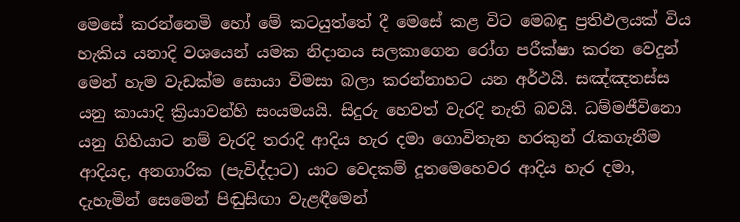මෙසේ කරන්නෙමි හෝ මේ කටයුත්තේ දී මෙසේ කළ විට මෙබඳු ප්‍ර‍තිඵලයක් විය හැකිය යනාදි වශයෙන් යමක නිදානය සලකාගෙන රෝග පරීක්ෂා කරන වෙදුන් මෙන් හැම වැඩක්ම සොයා විමසා බලා කරන්නාහට යන අර්ථයි. සඤ්ඤතස්ස යනු කායාදි ක්‍රියාවන්හි සංයමයයි. සිදුරු හෙවත් වැරදි නැති බවයි. ධම්මජීවිනො යනු ගිහියාට නම් වැරදි තරාදි ආදිය හැර දමා ගොවිතැන හරකුන් රැකගැනීම ආදියද, අනගාරික (පැවිද්දාට) යාට වෙදකම් දූතමෙහෙවර ආදිය හැර දමා, දැහැමින් සෙමෙන් පිඬුසිඟා වැළඳීමෙන්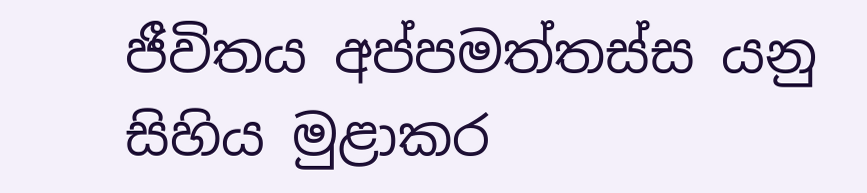ජීවිතය අප්පමත්තස්ස යනු සිහිය මුළාකර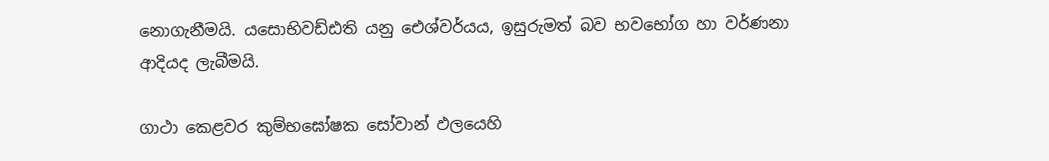නොගැනීමයි. යසොභිවඩ්ඪති යනු ඓශ්වර්යය, ඉසුරුමත් බව භවභෝග හා වර්ණනා ආදියද ලැබීමයි.

ගාථා කෙළවර කුම්භඝෝෂක සෝවාන් ඵලයෙහි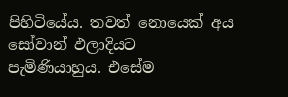පිහිටියේය. තවත් නොයෙක් අය සෝවාන් ඵලාදියට පැමිණියාහුය. එසේම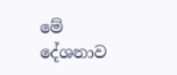මේ දේශනාව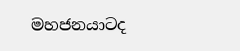මහජනයාටද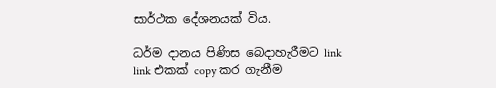සාර්ථක දේශනයක් විය.

ධර්ම දානය පිණිස බෙදාහැරීමට link link එකක් copy කර ගැනීම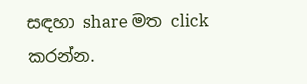සඳහා share මත click කරන්න.